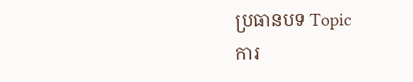ប្រធានបទ Topic
ការ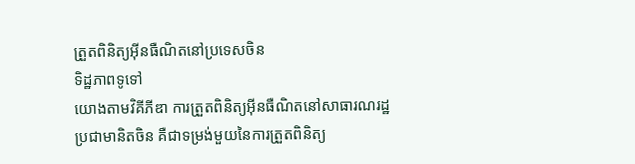ត្រួតពិនិត្យអ៊ីនធឺណិតនៅប្រទេសចិន
ទិដ្ឋភាពទូទៅ
យោងតាមវិគីភីឌា ការត្រួតពិនិត្យអ៊ីនធឺណិតនៅសាធារណរដ្ឋប្រជាមានិតចិន គឺជាទម្រង់មួយនៃការត្រួតពិនិត្យ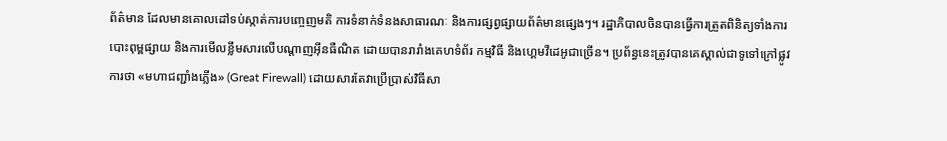ព័ត៌មាន ដែលមានគោលដៅទប់ស្កាត់ការបញ្ចេញមតិ ការទំនាក់ទំនងសាធារណៈ និងការផ្សព្វផ្សាយព័ត៌មានផ្សេងៗ។ រដ្ឋាភិបាលចិនបានធ្វើការត្រួតពិនិត្យទាំងការបោះពុម្ពផ្សាយ និងការមើលខ្លឹមសារលើបណ្តាញអ៊ីនធឺណិត ដោយបានរារាំងគេហទំព័រ កម្មវិធី និងហ្គេមវីដេអូជាច្រើន។ ប្រព័ន្ធនេះត្រូវបានគេស្គាល់ជាទូទៅក្រៅផ្លូវការថា «មហាជញ្ជាំងភ្លើង» (Great Firewall) ដោយសារតែវាប្រើប្រាស់វិធីសា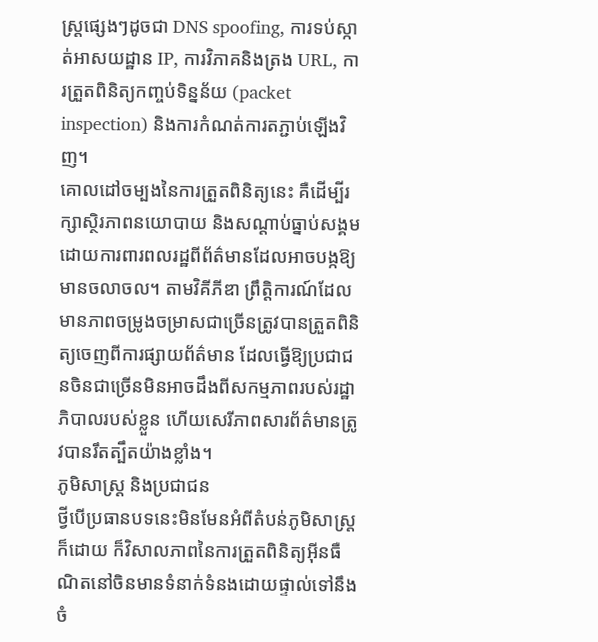ស្ត្រផ្សេងៗដូចជា DNS spoofing, ការទប់ស្កាត់អាសយដ្ឋាន IP, ការវិភាគនិងត្រង URL, ការត្រួតពិនិត្យកញ្ចប់ទិន្នន័យ (packet inspection) និងការកំណត់ការតភ្ជាប់ឡើងវិញ។
គោលដៅចម្បងនៃការត្រួតពិនិត្យនេះ គឺដើម្បីរក្សាស្ថិរភាពនយោបាយ និងសណ្តាប់ធ្នាប់សង្គម ដោយការពារពលរដ្ឋពីព័ត៌មានដែលអាចបង្កឱ្យមានចលាចល។ តាមវិគីភីឌា ព្រឹត្តិការណ៍ដែលមានភាពចម្រូងចម្រាសជាច្រើនត្រូវបានត្រួតពិនិត្យចេញពីការផ្សាយព័ត៌មាន ដែលធ្វើឱ្យប្រជាជនចិនជាច្រើនមិនអាចដឹងពីសកម្មភាពរបស់រដ្ឋាភិបាលរបស់ខ្លួន ហើយសេរីភាពសារព័ត៌មានត្រូវបានរឹតត្បឹតយ៉ាងខ្លាំង។
ភូមិសាស្ត្រ និងប្រជាជន
ថ្វីបើប្រធានបទនេះមិនមែនអំពីតំបន់ភូមិសាស្ត្រក៏ដោយ ក៏វិសាលភាពនៃការត្រួតពិនិត្យអ៊ីនធឺណិតនៅចិនមានទំនាក់ទំនងដោយផ្ទាល់ទៅនឹងចំ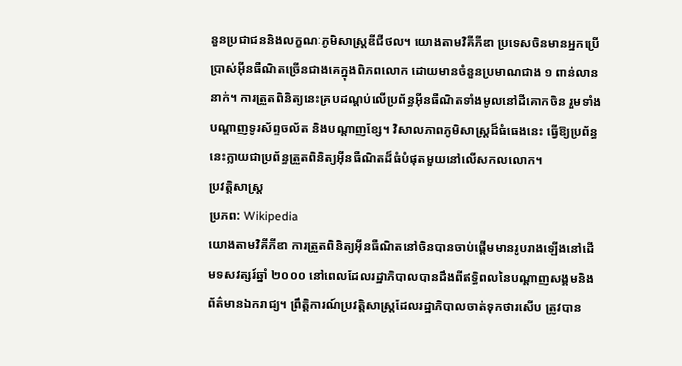នួនប្រជាជននិងលក្ខណៈភូមិសាស្ត្រឌីជីថល។ យោងតាមវិគីភីឌា ប្រទេសចិនមានអ្នកប្រើប្រាស់អ៊ីនធឺណិតច្រើនជាងគេក្នុងពិភពលោក ដោយមានចំនួនប្រមាណជាង ១ ពាន់លាននាក់។ ការត្រួតពិនិត្យនេះគ្របដណ្តប់លើប្រព័ន្ធអ៊ីនធឺណិតទាំងមូលនៅដីគោកចិន រួមទាំងបណ្តាញទូរស័ព្ទចល័ត និងបណ្តាញខ្សែ។ វិសាលភាពភូមិសាស្ត្រដ៏ធំធេងនេះ ធ្វើឱ្យប្រព័ន្ធនេះក្លាយជាប្រព័ន្ធត្រួតពិនិត្យអ៊ីនធឺណិតដ៏ធំបំផុតមួយនៅលើសកលលោក។
ប្រវត្តិសាស្ត្រ
ប្រភព: Wikipedia
យោងតាមវិគីភីឌា ការត្រួតពិនិត្យអ៊ីនធឺណិតនៅចិនបានចាប់ផ្តើមមានរូបរាងឡើងនៅដើមទសវត្សរ៍ឆ្នាំ ២០០០ នៅពេលដែលរដ្ឋាភិបាលបានដឹងពីឥទ្ធិពលនៃបណ្តាញសង្គមនិងព័ត៌មានឯករាជ្យ។ ព្រឹត្តិការណ៍ប្រវត្តិសាស្ត្រដែលរដ្ឋាភិបាលចាត់ទុកថារសើប ត្រូវបាន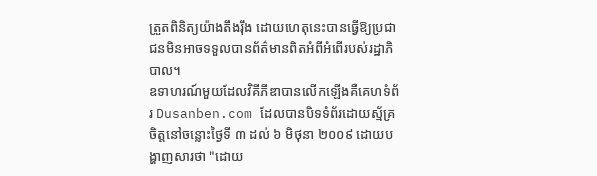ត្រួតពិនិត្យយ៉ាងតឹងរ៉ឹង ដោយហេតុនេះបានធ្វើឱ្យប្រជាជនមិនអាចទទួលបានព័ត៌មានពិតអំពីអំពើរបស់រដ្ឋាភិបាល។
ឧទាហរណ៍មួយដែលវិគីភីឌាបានលើកឡើងគឺគេហទំព័រ Dusanben.com ដែលបានបិទទំព័រដោយស្ម័គ្រចិត្តនៅចន្លោះថ្ងៃទី ៣ ដល់ ៦ មិថុនា ២០០៩ ដោយបង្ហាញសារថា "ដោយ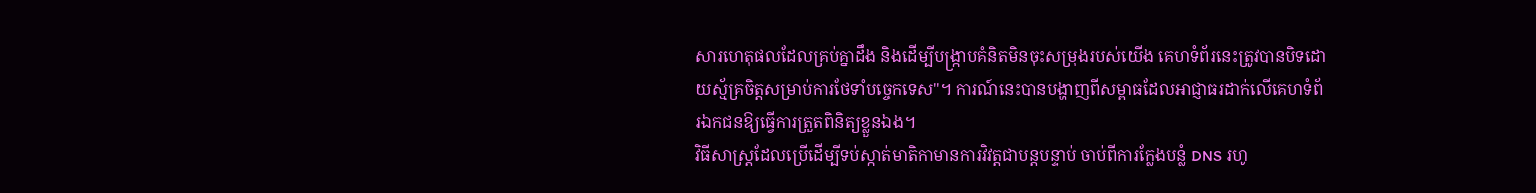សារហេតុផលដែលគ្រប់គ្នាដឹង និងដើម្បីបង្ក្រាបគំនិតមិនចុះសម្រុងរបស់យើង គេហទំព័រនេះត្រូវបានបិទដោយស្ម័គ្រចិត្តសម្រាប់ការថែទាំបច្ចេកទេស"។ ការណ៍នេះបានបង្ហាញពីសម្ពាធដែលអាជ្ញាធរដាក់លើគេហទំព័រឯកជនឱ្យធ្វើការត្រួតពិនិត្យខ្លួនឯង។
វិធីសាស្ត្រដែលប្រើដើម្បីទប់ស្កាត់មាតិកាមានការវិវត្តជាបន្តបន្ទាប់ ចាប់ពីការក្លែងបន្លំ DNS រហូ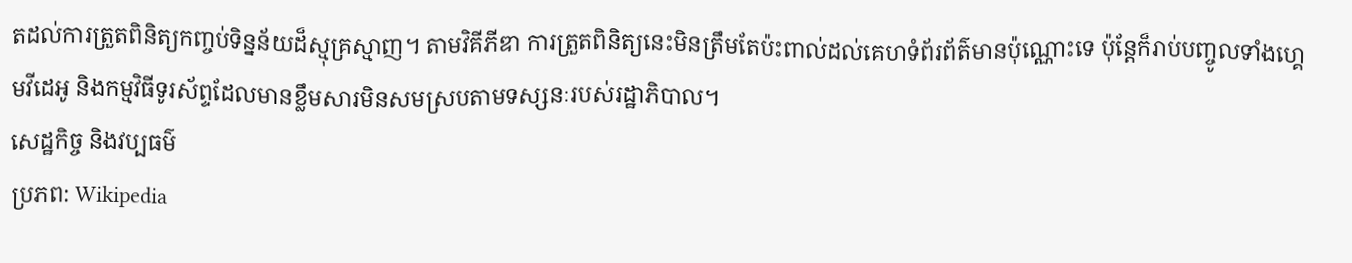តដល់ការត្រួតពិនិត្យកញ្ចប់ទិន្នន័យដ៏ស្មុគ្រស្មាញ។ តាមវិគីភីឌា ការត្រួតពិនិត្យនេះមិនត្រឹមតែប៉ះពាល់ដល់គេហទំព័រព័ត៌មានប៉ុណ្ណោះទេ ប៉ុន្តែក៏រាប់បញ្ចូលទាំងហ្គេមវីដេអូ និងកម្មវិធីទូរស័ព្ទដែលមានខ្លឹមសារមិនសមស្របតាមទស្សនៈរបស់រដ្ឋាភិបាល។
សេដ្ឋកិច្ច និងវប្បធម៌
ប្រភព: Wikipedia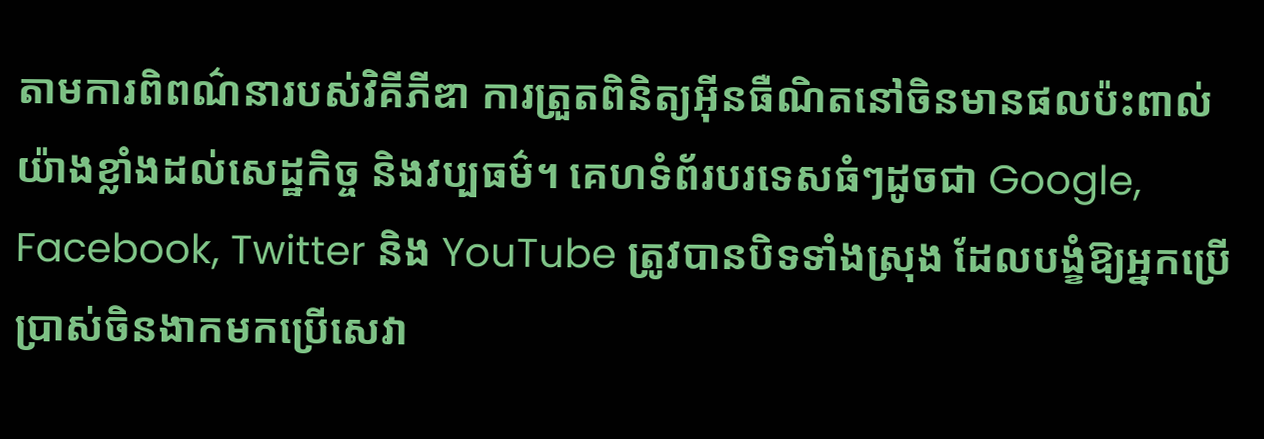តាមការពិពណ៌នារបស់វិគីភីឌា ការត្រួតពិនិត្យអ៊ីនធឺណិតនៅចិនមានផលប៉ះពាល់យ៉ាងខ្លាំងដល់សេដ្ឋកិច្ច និងវប្បធម៌។ គេហទំព័របរទេសធំៗដូចជា Google, Facebook, Twitter និង YouTube ត្រូវបានបិទទាំងស្រុង ដែលបង្ខំឱ្យអ្នកប្រើប្រាស់ចិនងាកមកប្រើសេវា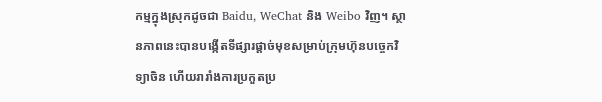កម្មក្នុងស្រុកដូចជា Baidu, WeChat និង Weibo វិញ។ ស្ថានភាពនេះបានបង្កើតទីផ្សារផ្តាច់មុខសម្រាប់ក្រុមហ៊ុនបច្ចេកវិទ្យាចិន ហើយរារាំងការប្រកួតប្រ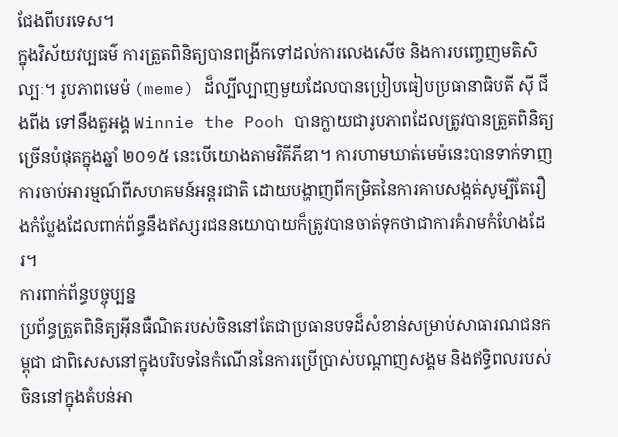ជែងពីបរទេស។
ក្នុងវិស័យវប្បធម៌ ការត្រួតពិនិត្យបានពង្រីកទៅដល់ការលេងសើច និងការបញ្ចេញមតិសិល្បៈ។ រូបភាពមេម៉ (meme) ដ៏ល្បីល្បាញមួយដែលបានប្រៀបធៀបប្រធានាធិបតី ស៊ី ជីងពីង ទៅនឹងតួអង្គ Winnie the Pooh បានក្លាយជារូបភាពដែលត្រូវបានត្រួតពិនិត្យច្រើនបំផុតក្នុងឆ្នាំ ២០១៥ នេះបើយោងតាមវិគីភីឌា។ ការហាមឃាត់មេម៉នេះបានទាក់ទាញការចាប់អារម្មណ៍ពីសហគមន៍អន្តរជាតិ ដោយបង្ហាញពីកម្រិតនៃការគាបសង្កត់សូម្បីតែរឿងកំប្លែងដែលពាក់ព័ន្ធនឹងឥស្សរជននយោបាយក៏ត្រូវបានចាត់ទុកថាជាការគំរាមកំហែងដែរ។
ការពាក់ព័ន្ធបច្ចុប្បន្ន
ប្រព័ន្ធត្រួតពិនិត្យអ៊ីនធឺណិតរបស់ចិននៅតែជាប្រធានបទដ៏សំខាន់សម្រាប់សាធារណជនកម្ពុជា ជាពិសេសនៅក្នុងបរិបទនៃកំណើននៃការប្រើប្រាស់បណ្តាញសង្គម និងឥទ្ធិពលរបស់ចិននៅក្នុងតំបន់អា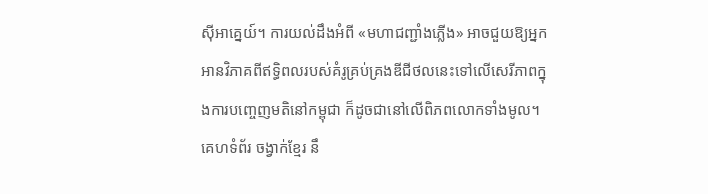ស៊ីអាគ្នេយ៍។ ការយល់ដឹងអំពី «មហាជញ្ជាំងភ្លើង» អាចជួយឱ្យអ្នកអានវិភាគពីឥទ្ធិពលរបស់គំរូគ្រប់គ្រងឌីជីថលនេះទៅលើសេរីភាពក្នុងការបញ្ចេញមតិនៅកម្ពុជា ក៏ដូចជានៅលើពិភពលោកទាំងមូល។ គេហទំព័រ ចង្វាក់ខ្មែរ នឹ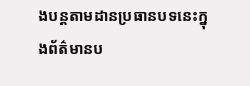ងបន្តតាមដានប្រធានបទនេះក្នុងព័ត៌មានប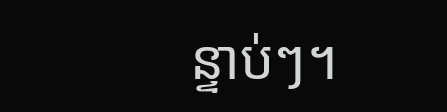ន្ទាប់ៗ។